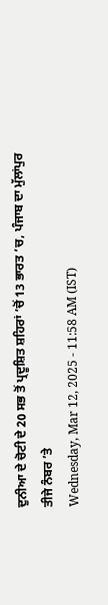ਦੁਨੀਆ ਦੇ ਚੋਟੀ ਦੇ 20 ਸਭ ਤੋਂ ਪ੍ਰਦੂਸ਼ਿਤ ਸ਼ਹਿਰਾਂ ’ਚੋਂ 13 ਭਾਰਤ ’ਚ, ਪੰਜਾਬ ਦਾ ਮੁੱਲਾਂਪੁਰ ਤੀਜੇ ਨੰਬਰ ’ਤੇ
Wednesday, Mar 12, 2025 - 11:58 AM (IST)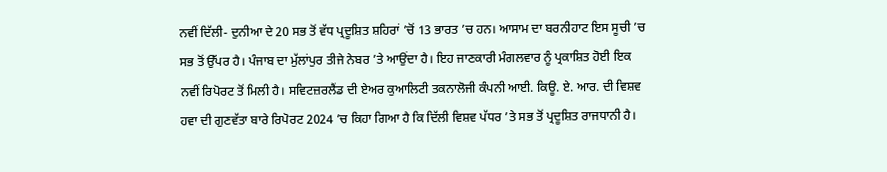ਨਵੀਂ ਦਿੱਲੀ- ਦੁਨੀਆ ਦੇ 20 ਸਭ ਤੋਂ ਵੱਧ ਪ੍ਰਦੂਸ਼ਿਤ ਸ਼ਹਿਰਾਂ ’ਚੋਂ 13 ਭਾਰਤ ’ਚ ਹਨ। ਆਸਾਮ ਦਾ ਬਰਨੀਹਾਟ ਇਸ ਸੂਚੀ ’ਚ ਸਭ ਤੋਂ ਉੱਪਰ ਹੈ। ਪੰਜਾਬ ਦਾ ਮੁੱਲਾਂਪੁਰ ਤੀਜੇ ਨੇਬਰ ’ਤੇ ਆਉਂਦਾ ਹੈ। ਇਹ ਜਾਣਕਾਰੀ ਮੰਗਲਵਾਰ ਨੂੰ ਪ੍ਰਕਾਸ਼ਿਤ ਹੋਈ ਇਕ ਨਵੀਂ ਰਿਪੋਰਟ ਤੋਂ ਮਿਲੀ ਹੈ। ਸਵਿਟਜ਼ਰਲੈਂਡ ਦੀ ਏਅਰ ਕੁਆਲਿਟੀ ਤਕਨਾਲੋਜੀ ਕੰਪਨੀ ਆਈ. ਕਿਊ. ਏ. ਆਰ. ਦੀ ਵਿਸ਼ਵ ਹਵਾ ਦੀ ਗੁਣਵੱਤਾ ਬਾਰੇ ਰਿਪੋਰਟ 2024 ’ਚ ਕਿਹਾ ਗਿਆ ਹੈ ਕਿ ਦਿੱਲੀ ਵਿਸ਼ਵ ਪੱਧਰ ’ਤੇ ਸਭ ਤੋਂ ਪ੍ਰਦੂਸ਼ਿਤ ਰਾਜਧਾਨੀ ਹੈ।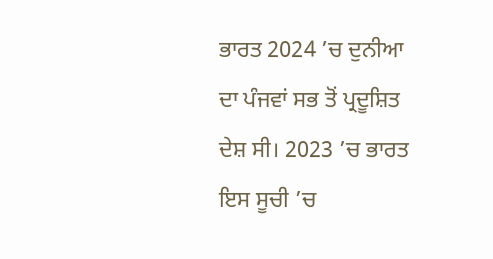ਭਾਰਤ 2024 ’ਚ ਦੁਨੀਆ ਦਾ ਪੰਜਵਾਂ ਸਭ ਤੋਂ ਪ੍ਰਦੂਸ਼ਿਤ ਦੇਸ਼ ਸੀ। 2023 ’ਚ ਭਾਰਤ ਇਸ ਸੂਚੀ ’ਚ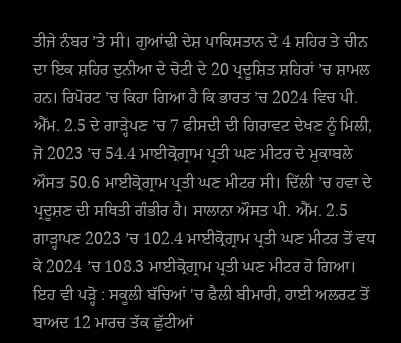ਤੀਜੇ ਨੰਬਰ ’ਤੇ ਸੀ। ਗੁਆਂਢੀ ਦੇਸ਼ ਪਾਕਿਸਤਾਨ ਦੇ 4 ਸ਼ਹਿਰ ਤੇ ਚੀਨ ਦਾ ਇਕ ਸ਼ਹਿਰ ਦੁਨੀਆ ਦੇ ਚੋਟੀ ਦੇ 20 ਪ੍ਰਦੂਸ਼ਿਤ ਸ਼ਹਿਰਾਂ ’ਚ ਸ਼ਾਮਲ ਹਨ। ਰਿਪੋਰਟ ’ਚ ਕਿਹਾ ਗਿਆ ਹੈ ਕਿ ਭਾਰਤ ’ਚ 2024 ਵਿਚ ਪੀ. ਐੱਮ. 2.5 ਦੇ ਗਾੜ੍ਹੇਪਣ ’ਚ 7 ਫੀਸਦੀ ਦੀ ਗਿਰਾਵਟ ਦੇਖਣ ਨੂੰ ਮਿਲੀ, ਜੋ 2023 ’ਚ 54.4 ਮਾਈਕ੍ਰੋਗ੍ਰਾਮ ਪ੍ਰਤੀ ਘਣ ਮੀਟਰ ਦੇ ਮੁਕਾਬਲੇ ਔਸਤ 50.6 ਮਾਈਕ੍ਰੋਗ੍ਰਾਮ ਪ੍ਰਤੀ ਘਣ ਮੀਟਰ ਸੀ। ਦਿੱਲੀ ’ਚ ਹਵਾ ਦੇ ਪ੍ਰਦੂਸ਼ਣ ਦੀ ਸਥਿਤੀ ਗੰਭੀਰ ਹੈ। ਸਾਲਾਨਾ ਔਸਤ ਪੀ. ਐੱਮ. 2.5 ਗਾੜ੍ਹਾਪਣ 2023 ’ਚ 102.4 ਮਾਈਕ੍ਰੋਗ੍ਰਾਮ ਪ੍ਰਤੀ ਘਣ ਮੀਟਰ ਤੋਂ ਵਧ ਕੇ 2024 ’ਚ 108.3 ਮਾਈਕ੍ਰੋਗ੍ਰਾਮ ਪ੍ਰਤੀ ਘਣ ਮੀਟਰ ਹੋ ਗਿਆ।
ਇਹ ਵੀ ਪੜ੍ਹੋ : ਸਕੂਲੀ ਬੱਚਿਆਂ 'ਚ ਫੈਲੀ ਬੀਮਾਰੀ, ਹਾਈ ਅਲਰਟ ਤੋਂ ਬਾਅਦ 12 ਮਾਰਚ ਤੱਕ ਛੁੱਟੀਆਂ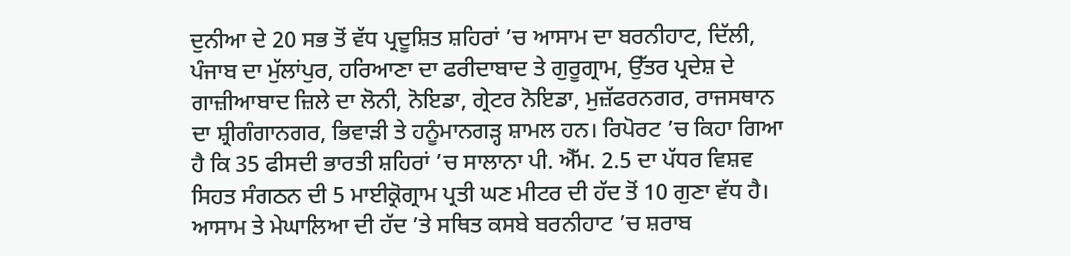ਦੁਨੀਆ ਦੇ 20 ਸਭ ਤੋਂ ਵੱਧ ਪ੍ਰਦੂਸ਼ਿਤ ਸ਼ਹਿਰਾਂ ’ਚ ਆਸਾਮ ਦਾ ਬਰਨੀਹਾਟ, ਦਿੱਲੀ, ਪੰਜਾਬ ਦਾ ਮੁੱਲਾਂਪੁਰ, ਹਰਿਆਣਾ ਦਾ ਫਰੀਦਾਬਾਦ ਤੇ ਗੁਰੂਗ੍ਰਾਮ, ਉੱਤਰ ਪ੍ਰਦੇਸ਼ ਦੇ ਗਾਜ਼ੀਆਬਾਦ ਜ਼ਿਲੇ ਦਾ ਲੋਨੀ, ਨੋਇਡਾ, ਗ੍ਰੇਟਰ ਨੋਇਡਾ, ਮੁਜ਼ੱਫਰਨਗਰ, ਰਾਜਸਥਾਨ ਦਾ ਸ਼੍ਰੀਗੰਗਾਨਗਰ, ਭਿਵਾੜੀ ਤੇ ਹਨੂੰਮਾਨਗੜ੍ਹ ਸ਼ਾਮਲ ਹਨ। ਰਿਪੋਰਟ ’ਚ ਕਿਹਾ ਗਿਆ ਹੈ ਕਿ 35 ਫੀਸਦੀ ਭਾਰਤੀ ਸ਼ਹਿਰਾਂ ’ਚ ਸਾਲਾਨਾ ਪੀ. ਐੱਮ. 2.5 ਦਾ ਪੱਧਰ ਵਿਸ਼ਵ ਸਿਹਤ ਸੰਗਠਨ ਦੀ 5 ਮਾਈਕ੍ਰੋਗ੍ਰਾਮ ਪ੍ਰਤੀ ਘਣ ਮੀਟਰ ਦੀ ਹੱਦ ਤੋਂ 10 ਗੁਣਾ ਵੱਧ ਹੈ। ਆਸਾਮ ਤੇ ਮੇਘਾਲਿਆ ਦੀ ਹੱਦ ’ਤੇ ਸਥਿਤ ਕਸਬੇ ਬਰਨੀਹਾਟ ’ਚ ਸ਼ਰਾਬ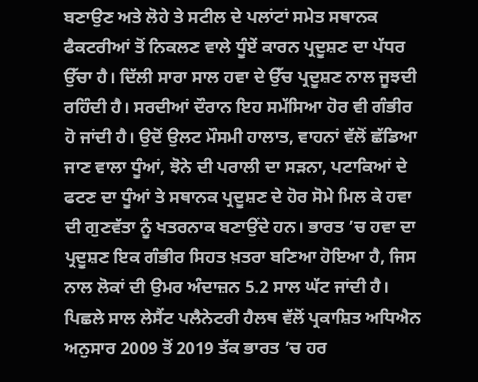ਬਣਾਉਣ ਅਤੇ ਲੋਹੇ ਤੇ ਸਟੀਲ ਦੇ ਪਲਾਂਟਾਂ ਸਮੇਤ ਸਥਾਨਕ ਫੈਕਟਰੀਆਂ ਤੋਂ ਨਿਕਲਣ ਵਾਲੇ ਧੂੰਏਂ ਕਾਰਨ ਪ੍ਰਦੂਸ਼ਣ ਦਾ ਪੱਧਰ ਉੱਚਾ ਹੈ। ਦਿੱਲੀ ਸਾਰਾ ਸਾਲ ਹਵਾ ਦੇ ਉੱਚ ਪ੍ਰਦੂਸ਼ਣ ਨਾਲ ਜੂਝਦੀ ਰਹਿੰਦੀ ਹੈ। ਸਰਦੀਆਂ ਦੌਰਾਨ ਇਹ ਸਮੱਸਿਆ ਹੋਰ ਵੀ ਗੰਭੀਰ ਹੋ ਜਾਂਦੀ ਹੈ। ਉਦੋਂ ਉਲਟ ਮੌਸਮੀ ਹਾਲਾਤ, ਵਾਹਨਾਂ ਵੱਲੋਂ ਛੱਡਿਆ ਜਾਣ ਵਾਲਾ ਧੂੰਆਂ, ਝੋਨੇ ਦੀ ਪਰਾਲੀ ਦਾ ਸੜਨਾ, ਪਟਾਕਿਆਂ ਦੇ ਫਟਣ ਦਾ ਧੂੰਆਂ ਤੇ ਸਥਾਨਕ ਪ੍ਰਦੂਸ਼ਣ ਦੇ ਹੋਰ ਸੋਮੇ ਮਿਲ ਕੇ ਹਵਾ ਦੀ ਗੁਣਵੱਤਾ ਨੂੰ ਖਤਰਨਾਕ ਬਣਾਉਂਦੇ ਹਨ। ਭਾਰਤ ’ਚ ਹਵਾ ਦਾ ਪ੍ਰਦੂਸ਼ਣ ਇਕ ਗੰਭੀਰ ਸਿਹਤ ਖ਼ਤਰਾ ਬਣਿਆ ਹੋਇਆ ਹੈ, ਜਿਸ ਨਾਲ ਲੋਕਾਂ ਦੀ ਉਮਰ ਅੰਦਾਜ਼ਨ 5.2 ਸਾਲ ਘੱਟ ਜਾਂਦੀ ਹੈ। ਪਿਛਲੇ ਸਾਲ ਲੇਸੈਂਟ ਪਲੈਨੇਟਰੀ ਹੈਲਥ ਵੱਲੋਂ ਪ੍ਰਕਾਸ਼ਿਤ ਅਧਿਐਨ ਅਨੁਸਾਰ 2009 ਤੋਂ 2019 ਤੱਕ ਭਾਰਤ ’ਚ ਹਰ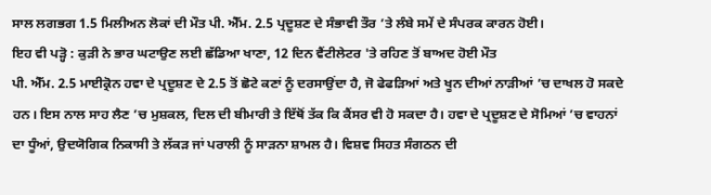ਸਾਲ ਲਗਭਗ 1.5 ਮਿਲੀਅਨ ਲੋਕਾਂ ਦੀ ਮੌਤ ਪੀ. ਐੱਮ. 2.5 ਪ੍ਰਦੂਸ਼ਣ ਦੇ ਸੰਭਾਵੀ ਤੌਰ ’ਤੇ ਲੰਬੇ ਸਮੇਂ ਦੇ ਸੰਪਰਕ ਕਾਰਨ ਹੋਈ।
ਇਹ ਵੀ ਪੜ੍ਹੋ : ਕੁੜੀ ਨੇ ਭਾਰ ਘਟਾਉਣ ਲਈ ਛੱਡਿਆ ਖਾਣਾ, 12 ਦਿਨ ਵੈਂਟੀਲੇਟਰ 'ਤੇ ਰਹਿਣ ਤੋਂ ਬਾਅਦ ਹੋਈ ਮੌਤ
ਪੀ. ਐੱਮ. 2.5 ਮਾਈਕ੍ਰੋਨ ਹਵਾ ਦੇ ਪ੍ਰਦੂਸ਼ਣ ਦੇ 2.5 ਤੋਂ ਛੋਟੇ ਕਣਾਂ ਨੂੰ ਦਰਸਾਉਂਦਾ ਹੈ, ਜੋ ਫੇਫੜਿਆਂ ਅਤੇ ਖੂਨ ਦੀਆਂ ਨਾੜੀਆਂ ’ਚ ਦਾਖਲ ਹੋ ਸਕਦੇ ਹਨ। ਇਸ ਨਾਲ ਸਾਹ ਲੈਣ ’ਚ ਮੁਸ਼ਕਲ, ਦਿਲ ਦੀ ਬੀਮਾਰੀ ਤੇ ਇੱਥੋਂ ਤੱਕ ਕਿ ਕੈਂਸਰ ਵੀ ਹੋ ਸਕਦਾ ਹੈ। ਹਵਾ ਦੇ ਪ੍ਰਦੂਸ਼ਣ ਦੇ ਸੋਮਿਆਂ ’ਚ ਵਾਹਨਾਂ ਦਾ ਧੂੰਆਂ, ਉਦਯੋਗਿਕ ਨਿਕਾਸੀ ਤੇ ਲੱਕੜ ਜਾਂ ਪਰਾਲੀ ਨੂੰ ਸਾੜਨਾ ਸ਼ਾਮਲ ਹੈ। ਵਿਸ਼ਵ ਸਿਹਤ ਸੰਗਠਨ ਦੀ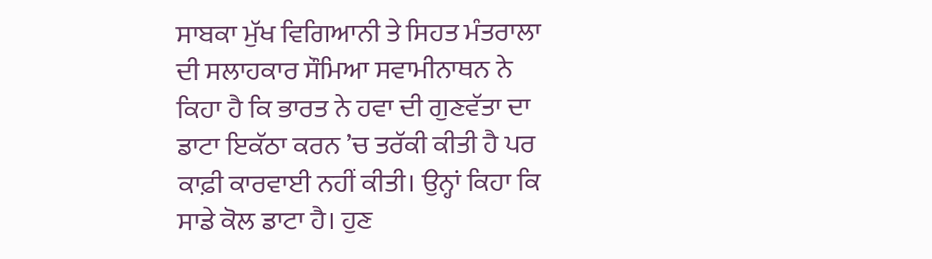ਸਾਬਕਾ ਮੁੱਖ ਵਿਗਿਆਨੀ ਤੇ ਸਿਹਤ ਮੰਤਰਾਲਾ ਦੀ ਸਲਾਹਕਾਰ ਸੌਮਿਆ ਸਵਾਮੀਨਾਥਨ ਨੇ ਕਿਹਾ ਹੈ ਕਿ ਭਾਰਤ ਨੇ ਹਵਾ ਦੀ ਗੁਣਵੱਤਾ ਦਾ ਡਾਟਾ ਇਕੱਠਾ ਕਰਨ ’ਚ ਤਰੱਕੀ ਕੀਤੀ ਹੈ ਪਰ ਕਾਫ਼ੀ ਕਾਰਵਾਈ ਨਹੀਂ ਕੀਤੀ। ਉਨ੍ਹਾਂ ਕਿਹਾ ਕਿ ਸਾਡੇ ਕੋਲ ਡਾਟਾ ਹੈ। ਹੁਣ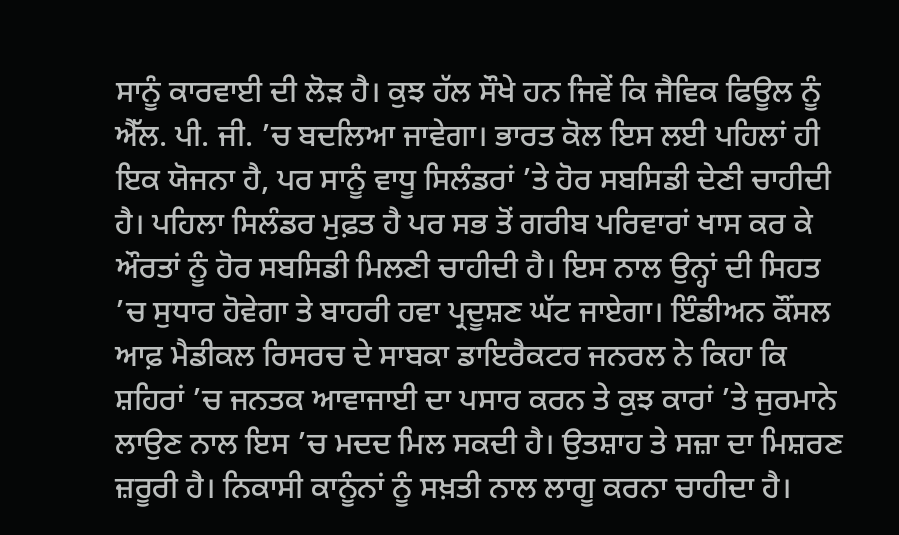ਸਾਨੂੰ ਕਾਰਵਾਈ ਦੀ ਲੋੜ ਹੈ। ਕੁਝ ਹੱਲ ਸੌਖੇ ਹਨ ਜਿਵੇਂ ਕਿ ਜੈਵਿਕ ਫਿਊਲ ਨੂੰ ਐੱਲ. ਪੀ. ਜੀ. ’ਚ ਬਦਲਿਆ ਜਾਵੇਗਾ। ਭਾਰਤ ਕੋਲ ਇਸ ਲਈ ਪਹਿਲਾਂ ਹੀ ਇਕ ਯੋਜਨਾ ਹੈ, ਪਰ ਸਾਨੂੰ ਵਾਧੂ ਸਿਲੰਡਰਾਂ ’ਤੇ ਹੋਰ ਸਬਸਿਡੀ ਦੇਣੀ ਚਾਹੀਦੀ ਹੈ। ਪਹਿਲਾ ਸਿਲੰਡਰ ਮੁਫ਼ਤ ਹੈ ਪਰ ਸਭ ਤੋਂ ਗਰੀਬ ਪਰਿਵਾਰਾਂ ਖਾਸ ਕਰ ਕੇ ਔਰਤਾਂ ਨੂੰ ਹੋਰ ਸਬਸਿਡੀ ਮਿਲਣੀ ਚਾਹੀਦੀ ਹੈ। ਇਸ ਨਾਲ ਉਨ੍ਹਾਂ ਦੀ ਸਿਹਤ ’ਚ ਸੁਧਾਰ ਹੋਵੇਗਾ ਤੇ ਬਾਹਰੀ ਹਵਾ ਪ੍ਰਦੂਸ਼ਣ ਘੱਟ ਜਾਏਗਾ। ਇੰਡੀਅਨ ਕੌਂਸਲ ਆਫ਼ ਮੈਡੀਕਲ ਰਿਸਰਚ ਦੇ ਸਾਬਕਾ ਡਾਇਰੈਕਟਰ ਜਨਰਲ ਨੇ ਕਿਹਾ ਕਿ ਸ਼ਹਿਰਾਂ ’ਚ ਜਨਤਕ ਆਵਾਜਾਈ ਦਾ ਪਸਾਰ ਕਰਨ ਤੇ ਕੁਝ ਕਾਰਾਂ ’ਤੇ ਜੁਰਮਾਨੇ ਲਾਉਣ ਨਾਲ ਇਸ ’ਚ ਮਦਦ ਮਿਲ ਸਕਦੀ ਹੈ। ਉਤਸ਼ਾਹ ਤੇ ਸਜ਼ਾ ਦਾ ਮਿਸ਼ਰਣ ਜ਼ਰੂਰੀ ਹੈ। ਨਿਕਾਸੀ ਕਾਨੂੰਨਾਂ ਨੂੰ ਸਖ਼ਤੀ ਨਾਲ ਲਾਗੂ ਕਰਨਾ ਚਾਹੀਦਾ ਹੈ।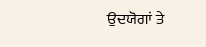ਉਦਯੋਗਾਂ ਤੇ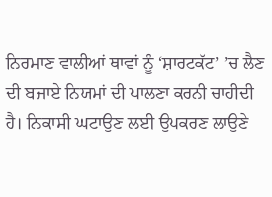ਨਿਰਮਾਣ ਵਾਲੀਆਂ ਥਾਵਾਂ ਨੂੰ ‘ਸ਼ਾਰਟਕੱਟ’ ’ਚ ਲੈਣ ਦੀ ਬਜਾਏ ਨਿਯਮਾਂ ਦੀ ਪਾਲਣਾ ਕਰਨੀ ਚਾਹੀਦੀ ਹੈ। ਨਿਕਾਸੀ ਘਟਾਉਣ ਲਈ ਉਪਕਰਣ ਲਾਉਣੇ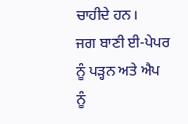ਚਾਹੀਦੇ ਹਨ।
ਜਗ ਬਾਣੀ ਈ-ਪੇਪਰ ਨੂੰ ਪੜ੍ਹਨ ਅਤੇ ਐਪ ਨੂੰ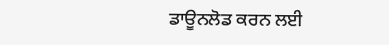ਡਾਊਨਲੋਡ ਕਰਨ ਲਈ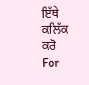ਇੱਥੇ ਕਲਿੱਕ ਕਰੋ
For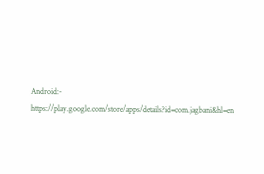Android:- https://play.google.com/store/apps/details?id=com.jagbani&hl=en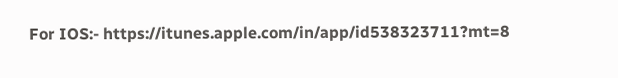For IOS:- https://itunes.apple.com/in/app/id538323711?mt=8